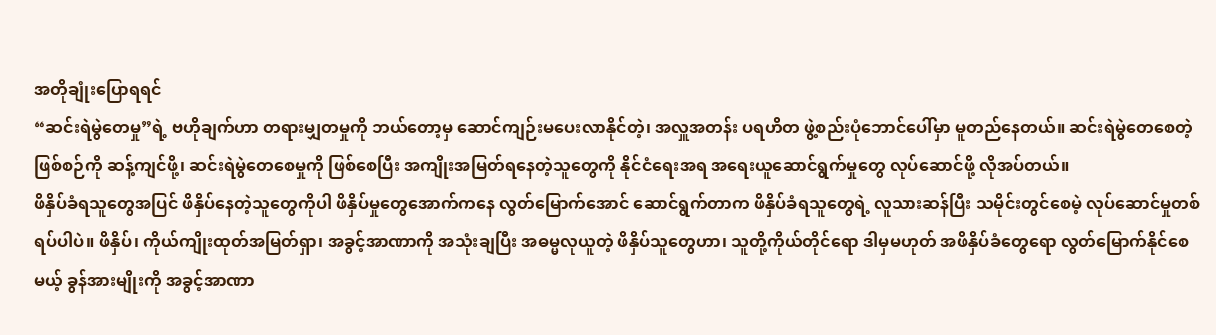အတိုချုံးပြောရရင်
“ဆင်းရဲမွဲတေမှု”ရဲ့ ဗဟိုချက်ဟာ တရားမျှတမှုကို ဘယ်တော့မှ ဆောင်ကျဉ်းမပေးလာနိုင်တဲ့၊ အလှူအတန်း ပရဟိတ ဖွဲ့စည်းပုံဘောင်ပေါ်မှာ မူတည်နေတယ်။ ဆင်းရဲမွဲတေစေတဲ့ ဖြစ်စဉ်ကို ဆန့်ကျင်ဖို့၊ ဆင်းရဲမွဲတေစေမှုကို ဖြစ်စေပြီး အကျိုးအမြတ်ရနေတဲ့သူတွေကို နိုင်ငံရေးအရ အရေးယူဆောင်ရွက်မှုတွေ လုပ်ဆောင်ဖို့ လိုအပ်တယ်။
ဖိနှိပ်ခံရသူတွေအပြင် ဖိနှိပ်နေတဲ့သူတွေကိုပါ ဖိနှိပ်မှုတွေအောက်ကနေ လွတ်မြောက်အောင် ဆောင်ရွက်တာက ဖိနှိပ်ခံရသူတွေရဲ့ လူသားဆန်ပြီး သမိုင်းတွင်စေမဲ့ လုပ်ဆောင်မှုတစ်ရပ်ပါပဲ။ ဖိနှိပ်၊ ကိုယ်ကျိုးထုတ်အမြတ်ရှာ၊ အခွင့်အာဏာကို အသုံးချပြီး အဓမ္မလုယူတဲ့ ဖိနှိပ်သူတွေဟာ၊ သူတို့ကိုယ်တိုင်ရော ဒါမှမဟုတ် အဖိနှိပ်ခံတွေရော လွတ်မြောက်နိုင်စေမယ့် ခွန်အားမျိုးကို အခွင့်အာဏာ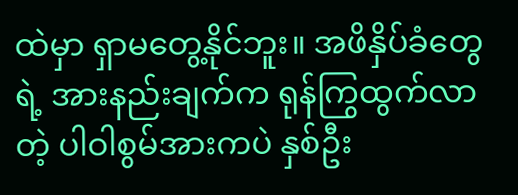ထဲမှာ ရှာမတွေ့နိုင်ဘူး။ အဖိနှိပ်ခံတွေရဲ့ အားနည်းချက်က ရုန်ကြွထွက်လာတဲ့ ပါဝါစွမ်အားကပဲ နှစ်ဦး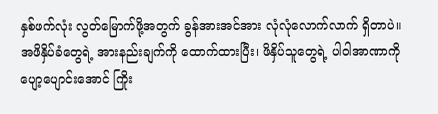နှစ်ဖက်လုံး လွတ်မြောက်ဖို့အတွက် ခွန်အားအင်အား လုံလုံလောက်လာက် ရှိတာပဲ။ အဖိနှိပ်ခံတွေရဲ့ အားနည်းချက်ကို ထောက်ထားပြီး၊ ဖိနှိပ်သူတွေရဲ့ ပါဝါအာဏာကို ပျော့ပျောင်းအောင် ကြိုး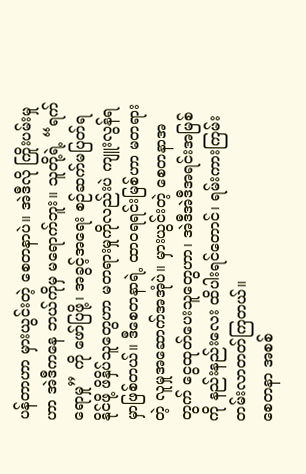ပန်တာဟာ မှားယွင်းတဲ့ စေတနာပဲ။ အဲဒီလို ကြိုးပမ်းမှုဟာ အဲဒီကနေ ဘယ်ကိုမှ မရောက်ဘူး။ သူတို့ရဲ့ “ရက်ရောမှု” ကို ဖော်ပြဖို့၊ အခွင့်အရေး စဉ်ဆက်မပြတ်ရနိုင်ဖို့ ဖိနှိပ်သူတွေဟာ မတရားမှုကိုလည်းပဲ ကျူးလွန်ရမှာဖြစ်တယ်။ ဒီစေတနာရဲ့ ထာ၀ရရင်းမြစ်ဟာ မတရားတဲ့ လူမှုအဆောက်အအုံပဲ။ မှားယွင်းတဲ့ စေတနာအတွက် ငွေထုတ်ပေးသူတွေဟာ၊ အဲဒီအဲဒီအရင်းအမြစ်ကို နည်းနည်းလေး ထိပါးရင်တောင်၊ ရမ်းကားကြမ်းတမ်းလာတတ်ကြတယ်။
စေတနာ အစစ်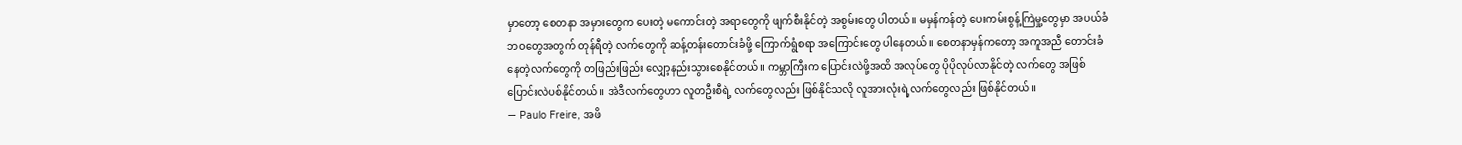မှာတော့ စေတနာ အမှားတွေက ပေးတဲ့ မကောင်းတဲ့ အရာတွေကို ဖျက်စီးနိုင်တဲ့ အစွမ်းတွေ ပါတယ်။ မမှန်ကန်တဲ့ ပေးကမ်းစွန့်ကြဲမှု့တွေမှာ အပယ်ခံဘဝတွေအတွက် တုန်ရီတဲ့ လက်တွေကို ဆန့်တန်းတောင်းခံဖို့ ကြောက်ရွံစရာ အကြောင်းတွေ ပါနေတယ်။ စေတနာမှန်ကတော့ အကူအညီ တောင်းခံနေတဲ့လက်တွေကို တဖြည်းဖြည်း လျှော့နည်းသွားစေနိုင်တယ်။ ကမ္ဘာကြီးက ပြောင်းလဲဖို့အထိ အလုပ်တွေ ပိုပိုလုပ်လာနိုင်တဲ့ လက်တွေ အဖြစ်ပြောင်းလဲပစ်နိုင်တယ်။ အဲဒီလက်တွေဟာ လူတဦးစီရဲ့ လက်တွေလည်း ဖြစ်နိုင်သလို လူအားလုံးရဲ့လက်တွေလည်း ဖြစ်နိုင်တယ်။
— Paulo Freire, အဖိ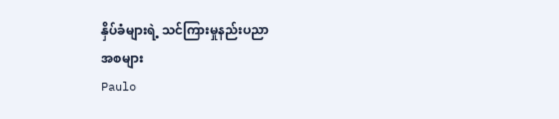နှိပ်ခံများရဲ့ သင်ကြားမှုနည်းပညာ
အစများ
Paulo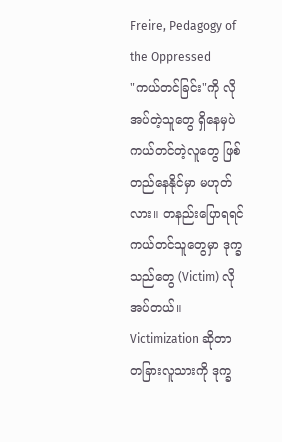Freire, Pedagogy of the Oppressed
"ကယ်တင်ခြင်း"ကို လိုအပ်တဲ့သူတွေ ရှိနေမှပဲ ကယ်တင်တဲ့လူတွေ ဖြစ်တည်နေနိုင်မှာ မဟုတ်လား။ တနည်းပြောရရင် ကယ်တင်သူတွေမှာ ဒုက္ခသည်တွေ (Victim) လိုအပ်တယ်။ Victimization ဆိုတာ တခြားလူသားကို ဒုက္ခ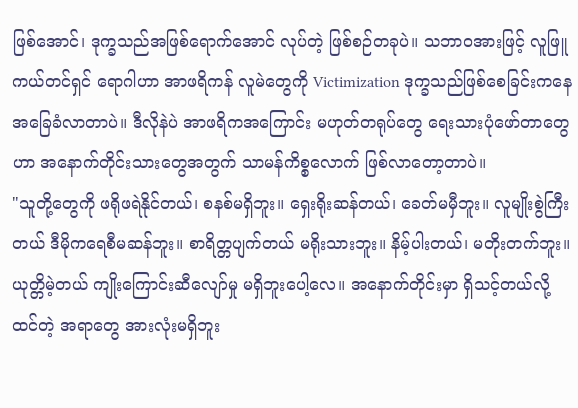ဖြစ်အောင်၊ ဒုက္ခသည်အဖြစ်ရောက်အောင် လုပ်တဲ့ ဖြစ်စဉ်တခုပဲ။ သဘာဝအားဖြင့် လူဖြူကယ်တင်ရှင် ရောဂါဟာ အာဖရိကန် လူမဲတွေကို Victimization ဒုက္ခသည်ဖြစ်စေခြင်းကနေ အခြေခံလာတာပဲ။ ဒီလိုနဲပဲ အာဖရိကအကြောင်း မဟုတ်တရုပ်တွေ ရေးသားပုံဖော်တာတွေဟာ အနောက်တိုင်းသားတွေအတွက် သာမန်ကိစ္စလောက် ဖြစ်လာတော့တာပဲ။
"သူတို့တွေကို ဖရိုဖရဲနိုင်တယ်၊ စနစ်မရှိဘူး။ ရှေးရိုးဆန်တယ်၊ ခေတ်မမှီဘူး။ လူမျိုးစွဲကြီးတယ် ဒီမိုကရေစီမဆန်ဘူး။ စာရိတ္တပျက်တယ် မရိုးသားဘူး။ နိမ့်ပါးတယ်၊ မတိုးတက်ဘူး။ ယုတ္တိမဲ့တယ် ကျိုးကြောင်းဆီလျော်မှု မရှိဘူးပေါ့လေ။ အနောက်တိုင်းမှာ ရှိသင့်တယ်လို့ ထင်တဲ့ အရာတွေ အားလုံးမရှိဘူး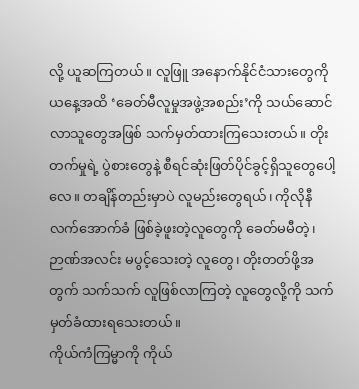လို့ ယူဆကြတယ်။ လူဖြူ အနောက်နိုင်ငံသားတွေကို ယနေ့အထိ ‘ခေတ်မီလူမှုအဖွဲ့အစည်း’ကို သယ်ဆောင်လာသူတွေအဖြစ် သက်မှတ်ထားကြသေးတယ်။ တိုးတက်မှုရဲ့ ပွဲစားတွေနဲ့ စီရင်ဆုံးဖြတ်ပိုင်ခွင့်ရှိသူတွေပေါ့လေ။ တချိန်တည်းမှာပဲ လူမည်းတွေရယ်၊ ကိုလိုနီ လက်အောက်ခံ ဖြစ်ခဲ့ဖူးတဲ့လူတွေကို ခေတ်မမီတဲ့၊ ဉာဏ်အလင်း မပွင့်သေးတဲ့ လူတွေ၊ တိုးတတ်ဖို့အတွက် သက်သက် လူဖြစ်လာကြတဲ့ လူတွေလို့ကို သက်မှတ်ခံထားရသေးတယ်။
ကိုယ်ကံကြမ္မာကို ကိုယ်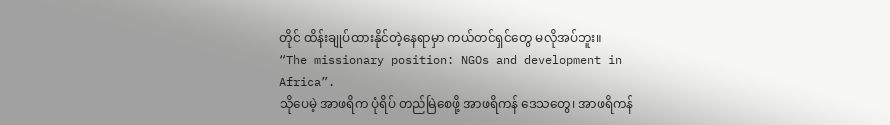တိုင် ထိန်းချုပ်ထားနိုင်တဲ့နေရာမှာ ကယ်တင်ရှင်တွေ မလိုအပ်ဘူး။
“The missionary position: NGOs and development in Africa”.
သိုပေမဲ့ အာဖရိက ပုံရိပ် တည်မြဲစေဖို့ အာဖရိကန် ဒေသတွေ၊ အာဖရိကန်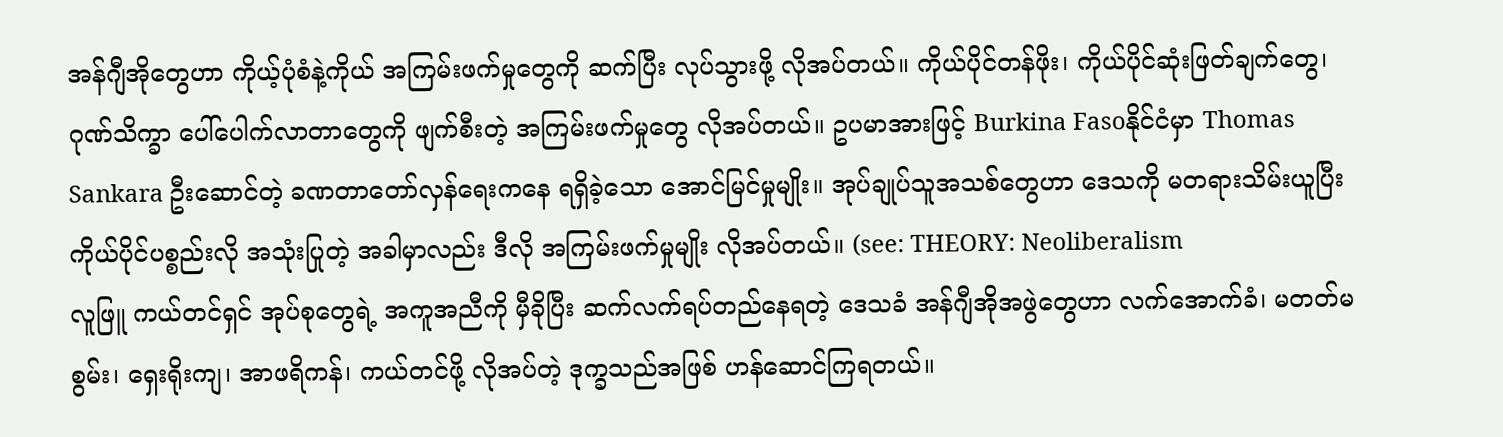အန်ဂျီအိုတွေဟာ ကိုယ့်ပုံစံနဲ့ကိုယ် အကြမ်းဖက်မှုတွေကို ဆက်ပြီး လုပ်သွားဖို့ လိုအပ်တယ်။ ကိုယ်ပိုင်တန်ဖိုး၊ ကိုယ်ပိုင်ဆုံးဖြတ်ချက်တွေ၊ ဂုဏ်သိက္ခာ ပေါ်ပေါက်လာတာတွေကို ဖျက်စီးတဲ့ အကြမ်းဖက်မှုတွေ လိုအပ်တယ်။ ဥပမာအားဖြင့် Burkina Fasoနိုင်ငံမှာ Thomas Sankara ဦးဆောင်တဲ့ ခဏတာတော်လှန်ရေးကနေ ရရှိခဲ့သော အောင်မြင်မှုမျိုး။ အုပ်ချုပ်သူအသစ်တွေဟာ ဒေသကို မတရားသိမ်းယူပြီး ကိုယ်ပိုင်ပစ္စည်းလို အသုံးပြုတဲ့ အခါမှာလည်း ဒီလို အကြမ်းဖက်မှုမျိုး လိုအပ်တယ်။ (see: THEORY: Neoliberalism
လူဖြူ ကယ်တင်ရှင် အုပ်စုတွေရဲ့ အကူအညီကို မှီခိုပြီး ဆက်လက်ရပ်တည်နေရတဲ့ ဒေသခံ အန်ဂျီအိုအဖွဲတွေဟာ လက်အောက်ခံ၊ မတတ်မစွမ်း၊ ရှေးရိုးကျ၊ အာဖရိကန်၊ ကယ်တင်ဖို့ လိုအပ်တဲ့ ဒုက္ခသည်အဖြစ် ဟန်ဆောင်ကြရတယ်။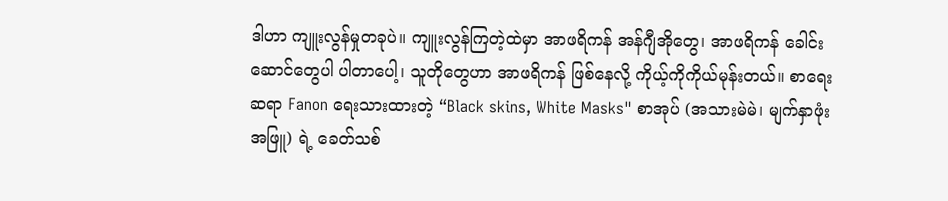ဒါဟာ ကျူးလွန်မှုတခုပဲ။ ကျူးလွန်ကြတဲ့ထဲမှာ အာဖရိကန် အန်ဂျီအိုတွေ၊ အာဖရိကန် ခေါင်းဆောင်တွေပါ ပါတာပေါ့၊ သူတိုတွေဟာ အာဖရိကန် ဖြစ်နေလို့ ကိုယ့်ကိုကိုယ်မုန်းတယ်။ စာရေးဆရာ Fanon ရေးသားထားတဲ့ “Black skins, White Masks" စာအုပ် (အသားမဲမဲ၊ မျက်နှာဖုံးအဖြူ) ရဲ့ ခေတ်သစ်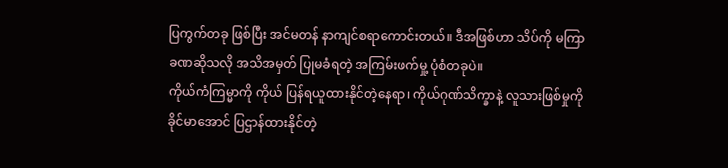ပြကွက်တခု ဖြစ်ပြီး အင်မတန် နာကျင်စရာကောင်းတယ်။ ဒီအဖြစ်ဟာ သိပ်ကို မကြာခဏဆိုသလို အသိအမှတ် ပြုမခံရတဲ့ အကြမ်းဖက်မှု့ ပုံစံတခုပဲ။
ကိုယ်ကံကြမ္မာကို ကိုယ် ပြန်ရယူထားနိုင်တဲ့နေရာ၊ ကိုယ်ဂုဏ်သိက္ခာနဲ့ လူသားဖြစ်မှုကို ခိုင်မာအောင် ပြဌာန်ထားနိုင်တဲ့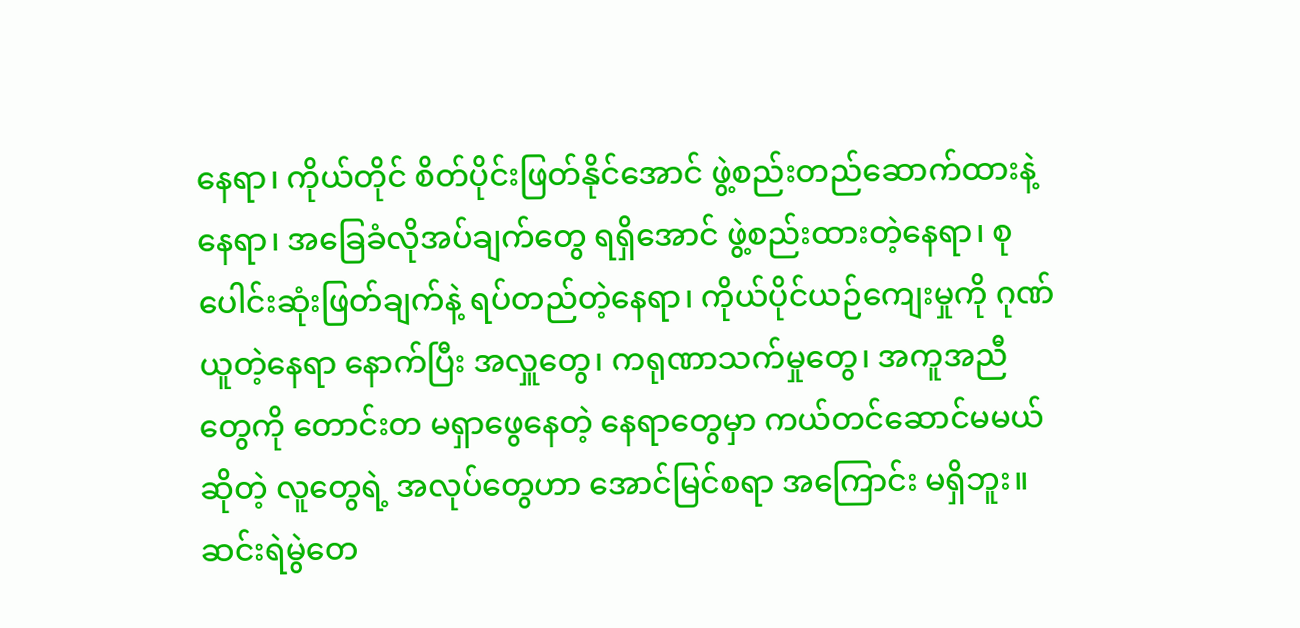နေရာ၊ ကိုယ်တိုင် စိတ်ပိုင်းဖြတ်နိုင်အောင် ဖွဲ့စည်းတည်ဆောက်ထားနဲ့ နေရာ၊ အခြေခံလိုအပ်ချက်တွေ ရရှိအောင် ဖွဲ့စည်းထားတဲ့နေရာ၊ စုပေါင်းဆုံးဖြတ်ချက်နဲ့ ရပ်တည်တဲ့နေရာ၊ ကိုယ်ပိုင်ယဉ်ကျေးမှုကို ဂုဏ်ယူတဲ့နေရာ နောက်ပြီး အလှူတွေ၊ ကရုဏာသက်မှုတွေ၊ အကူအညီတွေကို တောင်းတ မရှာဖွေနေတဲ့ နေရာတွေမှာ ကယ်တင်ဆောင်မမယ်ဆိုတဲ့ လူတွေရဲ့ အလုပ်တွေဟာ အောင်မြင်စရာ အကြောင်း မရှိဘူး။
ဆင်းရဲမွဲတေ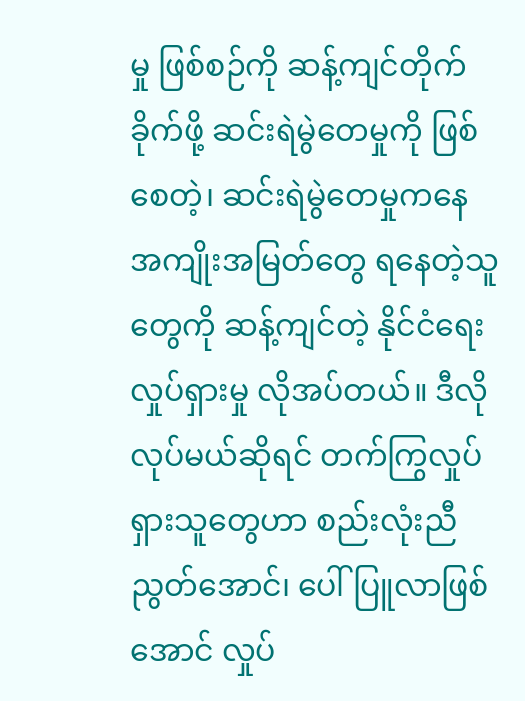မှု ဖြစ်စဉ်ကို ဆန့်ကျင်တိုက်ခိုက်ဖို့ ဆင်းရဲမွဲတေမှုကို ဖြစ်စေတဲ့၊ ဆင်းရဲမွဲတေမှုကနေ အကျိုးအမြတ်တွေ ရနေတဲ့သူတွေကို ဆန့်ကျင်တဲ့ နိုင်ငံရေးလှုပ်ရှားမှု လိုအပ်တယ်။ ဒီလိုလုပ်မယ်ဆိုရင် တက်ကြွလှုပ်ရှားသူတွေဟာ စည်းလုံးညီညွတ်အောင်၊ ပေါ်ပြူလာဖြစ်အောင် လှုပ်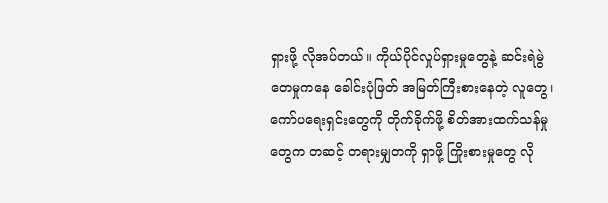ရှားဖို့ လိုအပ်တယ်။ ကိုယ်ပိုင်လှုပ်ရှားမှုတွေနဲ့ ဆင်းရဲမွဲတေမှုကနေ ခေါင်းပုံဖြတ် အမြတ်ကြီးစားနေတဲ့ လူတွေ၊ ကော်ပရေးရှင်းတွေကို တိုက်ခိုက်ဖို့ စိတ်အားထက်သန်မှုတွေက တဆင့် တရားမျှတကို ရှာဖို့ ကြိုးစားမှုတွေ လို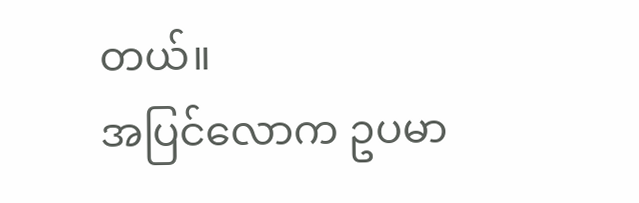တယ်။
အပြင်လောက ဥပမာ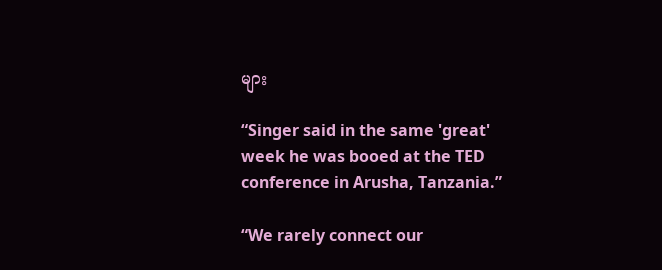များ

“Singer said in the same 'great' week he was booed at the TED conference in Arusha, Tanzania.”

“We rarely connect our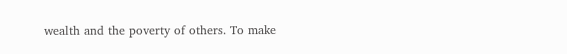wealth and the poverty of others. To make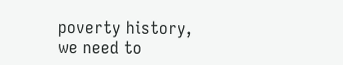poverty history, we need to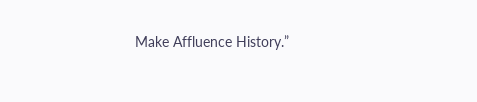Make Affluence History.”